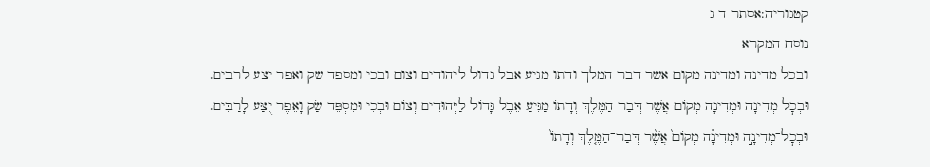קטגוריה:אסתר ד ג
נוסח המקרא
ובכל מדינה ומדינה מקום אשר דבר המלך ודתו מגיע אבל גדול ליהודים וצום ובכי ומספד שק ואפר יצע לרבים.
וּבְכׇל מְדִינָה וּמְדִינָה מְקוֹם אֲשֶׁר דְּבַר הַמֶּלֶךְ וְדָתוֹ מַגִּיעַ אֵבֶל גָּדוֹל לַיְּהוּדִים וְצוֹם וּבְכִי וּמִסְפֵּד שַׂק וָאֵפֶר יֻצַּע לָרַבִּים.
וּבְכׇל־מְדִינָ֣ה וּמְדִינָ֗ה מְקוֹם֙ אֲשֶׁ֨ר דְּבַר־הַמֶּ֤לֶךְ וְדָתוֹ֙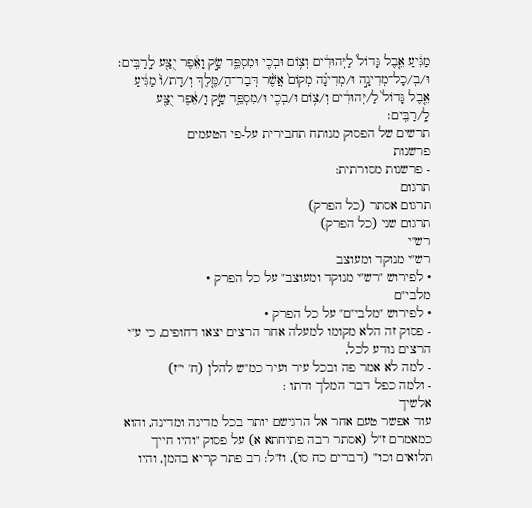מַגִּ֔יעַ אֵ֤בֶל גָּדוֹל֙ לַיְּהוּדִ֔ים וְצ֥וֹם וּבְכִ֖י וּמִסְפֵּ֑ד שַׂ֣ק וָאֵ֔פֶר יֻצַּ֖ע לָֽרַבִּֽים׃
וּ/בְ/כָל־מְדִינָ֣ה וּ/מְדִינָ֗ה מְקוֹם֙ אֲשֶׁ֨ר דְּבַר־הַ/מֶּ֤לֶךְ וְ/דָת/וֹ֙ מַגִּ֔יעַ אֵ֤בֶל גָּדוֹל֙ לַ/יְּהוּדִ֔ים וְ/צ֥וֹם וּ/בְכִ֖י וּ/מִסְפֵּ֑ד שַׂ֣ק וָ/אֵ֔פֶר יֻצַּ֖ע לָֽ/רַבִּֽים׃
תרשים של הפסוק מנותח תחבירית על-פי הטעמים
פרשנות
- פרשנות מסורתית:
תרגום
תרגום אסתר (כל הפרק)
תרגום שני (כל הפרק)
רש"י
רש"י מנוקד ומעוצב
• לפירוש "רש"י מנוקד ומעוצב" על כל הפרק •
מלבי"ם
• לפירוש "מלבי"ם" על כל הפרק •
- פסוק זה הלא מקומו למעלה אחר הרצים יצאו דחופים, כי ע"י הרצים נודע לכל,
- למה לא אמר פה ובכל עיר ועיר כמ"ש להלן (ח' י"ז)
- ולמה כפל דבר המלך ודתו :
אלשיך
עוד אפשר טעם אחר אל הרגישם יותר בכל מדינה ומדינה, והוא כמאמרם ז"ל (אסתר רבה פתיחתא א) על פסוק "והיו חייך תלואים וכו'" (דברים כח סו), וז"ל: רב פתר קריא בהמן, והיו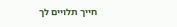חייך תלויים לך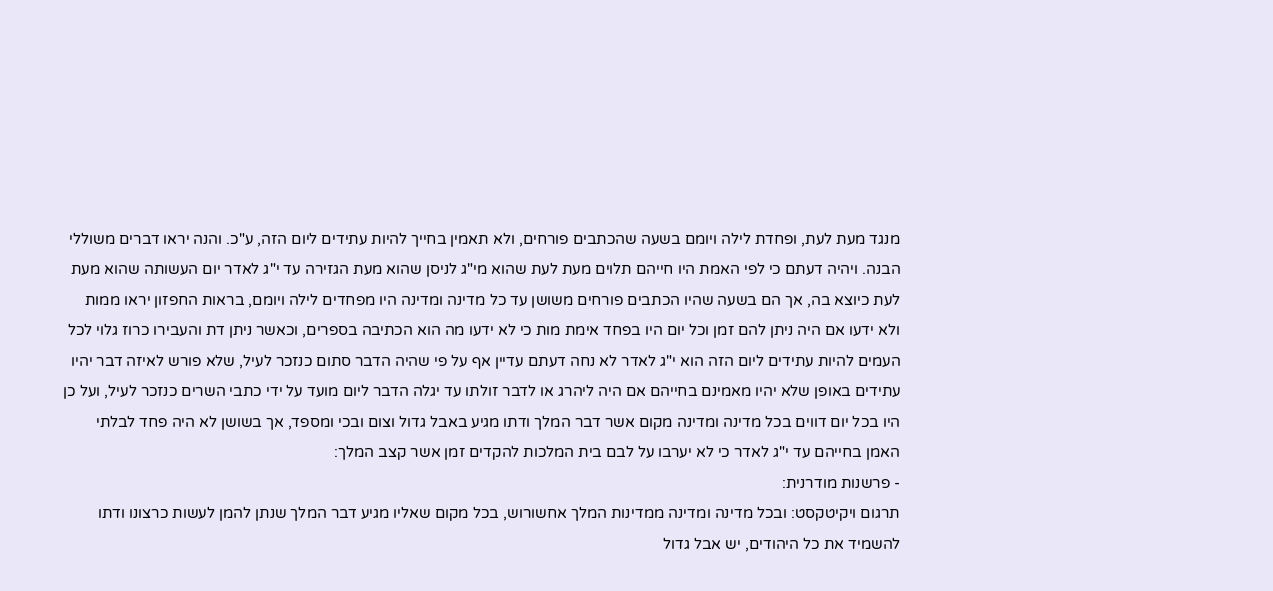מנגד מעת לעת, ופחדת לילה ויומם בשעה שהכתבים פורחים, ולא תאמין בחייך להיות עתידים ליום הזה, ע"כ. והנה יראו דברים משוללי הבנה. ויהיה דעתם כי לפי האמת היו חייהם תלוים מעת לעת שהוא מי"ג לניסן שהוא מעת הגזירה עד י"ג לאדר יום העשותה שהוא מעת לעת כיוצא בה, אך הם בשעה שהיו הכתבים פורחים משושן עד כל מדינה ומדינה היו מפחדים לילה ויומם, בראות החפזון יראו ממות ולא ידעו אם היה ניתן להם זמן וכל יום היו בפחד אימת מות כי לא ידעו מה הוא הכתיבה בספרים, וכאשר ניתן דת והעבירו כרוז גלוי לכל העמים להיות עתידים ליום הזה הוא י"ג לאדר לא נחה דעתם עדיין אף על פי שהיה הדבר סתום כנזכר לעיל, שלא פורש לאיזה דבר יהיו עתידים באופן שלא יהיו מאמינם בחייהם אם היה ליהרג או לדבר זולתו עד יגלה הדבר ליום מועד על ידי כתבי השרים כנזכר לעיל, ועל כן היו בכל יום דווים בכל מדינה ומדינה מקום אשר דבר המלך ודתו מגיע באבל גדול וצום ובכי ומספד, אך בשושן לא היה פחד לבלתי האמן בחייהם עד י"ג לאדר כי לא יערבו על לבם בית המלכות להקדים זמן אשר קצב המלך:
- פרשנות מודרנית:
תרגום ויקיטקסט: ובכל מדינה ומדינה ממדינות המלך אחשורוש, בכל מקום שאליו מגיע דבר המלך שנתן להמן לעשות כרצונו ודתו להשמיד את כל היהודים, יש אבל גדול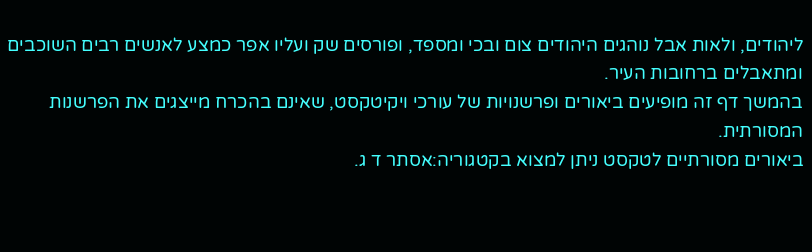ליהודים, ולאות אבל נוהגים היהודים צום ובכי ומספד, ופורסים שק ועליו אפר כמצע לאנשים רבים השוכבים ומתאבלים ברחובות העיר.
בהמשך דף זה מופיעים ביאורים ופרשנויות של עורכי ויקיטקסט, שאינם בהכרח מייצגים את הפרשנות המסורתית.
ביאורים מסורתיים לטקסט ניתן למצוא בקטגוריה:אסתר ד ג.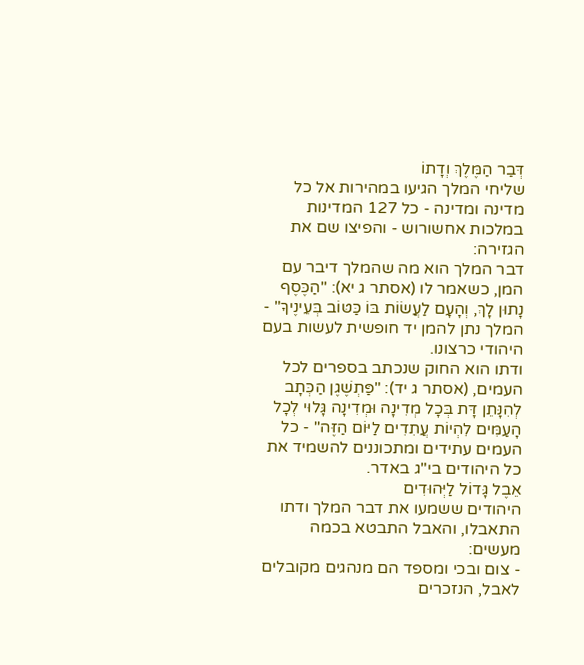דְּבַר הַמֶּלֶךְ וְדָתוֹ
שליחי המלך הגיעו במהירות אל כל מדינה ומדינה - כל 127 המדינות במלכות אחשורוש - והפיצו שם את הגזירה:
דבר המלך הוא מה שהמלך דיבר עם המן, כשאמר לו (אסתר ג יא): "הַכֶּסֶף נָתוּן לָךְ, וְהָעָם לַעֲשׂוֹת בּוֹ כַּטּוֹב בְּעֵינֶיךָ" - המלך נתן להמן יד חופשית לעשות בעם היהודי כרצונו.
ודתו הוא החוק שנכתב בספרים לכל העמים, (אסתר ג יד): "פַּתְשֶׁגֶן הַכְּתָב לְהִנָּתֵן דָּת בְּכָל מְדִינָה וּמְדִינָה גָּלוּי לְכָל הָעַמִּים לִהְיוֹת עֲתִדִים לַיּוֹם הַזֶּה" - כל העמים עתידים ומתכוננים להשמיד את כל היהודים בי"ג באדר.
אֵבֶל גָּדוֹל לַיְּהוּדִים
היהודים ששמעו את דבר המלך ודתו התאבלו, והאבל התבטא בכמה מעשים:
- צום ובכי ומספד הם מנהגים מקובלים לאבל, הנזכרים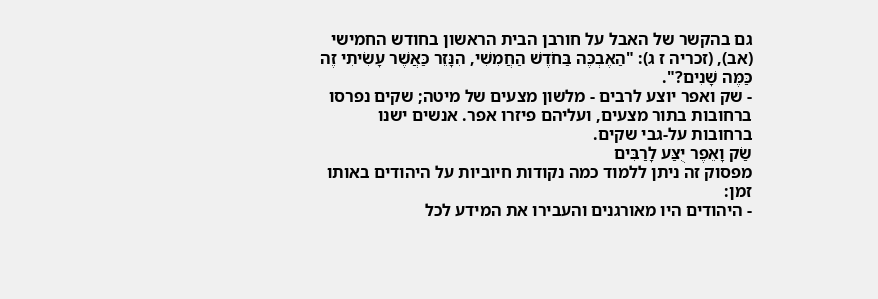גם בהקשר של האבל על חורבן הבית הראשון בחודש החמישי (אב), (זכריה ז ג): "הַאֶבְכֶּה בַּחֹדֶשׁ הַחֲמִשִׁי, הִנָּזֵר כַּאֲשֶׁר עָשִׂיתִי זֶה כַּמֶּה שָׁנִים?".
- שק ואפר יוצע לרבים - מלשון מצעים של מיטה; שקים נפרסו ברחובות בתור מצעים, ועליהם פיזרו אפר. אנשים ישנו ברחובות על-גבי שקים.
שַׂק וָאֵפֶר יֻצַּע לָרַבִּים
מפסוק זה ניתן ללמוד כמה נקודות חיוביות על היהודים באותו זמן:
- היהודים היו מאורגנים והעבירו את המידע לכל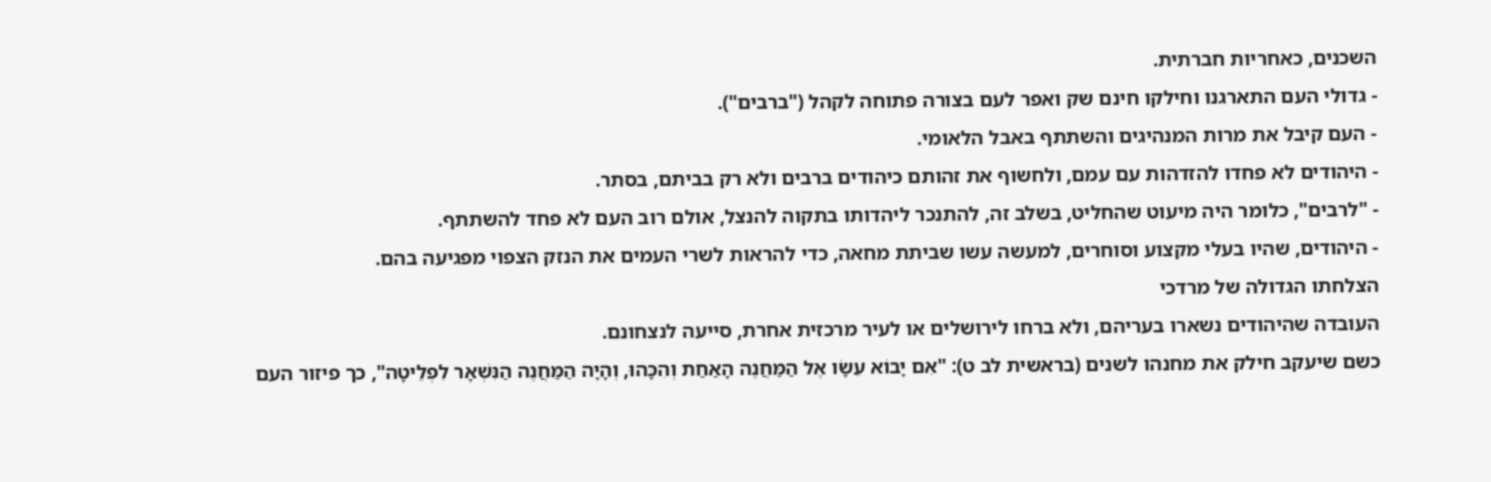השכנים, כאחריות חברתית.
- גדולי העם התארגנו וחילקו חינם שק ואפר לעם בצורה פתוחה לקהל ("ברבים").
- העם קיבל את מרות המנהיגים והשתתף באבל הלאומי.
- היהודים לא פחדו להזדהות עם עמם, ולחשוף את זהותם כיהודים ברבים ולא רק בביתם, בסתר.
- "לרבים", כלומר היה מיעוט שהחליט, בשלב זה, להתנכר ליהדותו בתקוה להנצל, אולם רוב העם לא פחד להשתתף.
- היהודים, שהיו בעלי מקצוע וסוחרים, למעשה עשו שביתת מחאה, כדי להראות לשרי העמים את הנזק הצפוי מפגיעה בהם.
הצלחתו הגדולה של מרדכי
העובדה שהיהודים נשארו בעריהם, ולא ברחו לירושלים או לעיר מרכזית אחרת, סייעה לנצחונם.
כשם שיעקב חילק את מחנהו לשנים (בראשית לב ט): "אִם יָבוֹא עֵשָׂו אֶל הַמַּחֲנֶה הָאַחַת וְהִכָּהוּ, וְהָיָה הַמַּחֲנֶה הַנִּשְׁאָר לִפְלֵיטָה", כך פיזור העם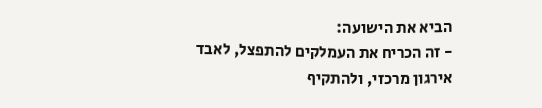הביא את הישועה:
- זה הכריח את העמלקים להתפצל, לאבד אירגון מרכזי, ולהתקיף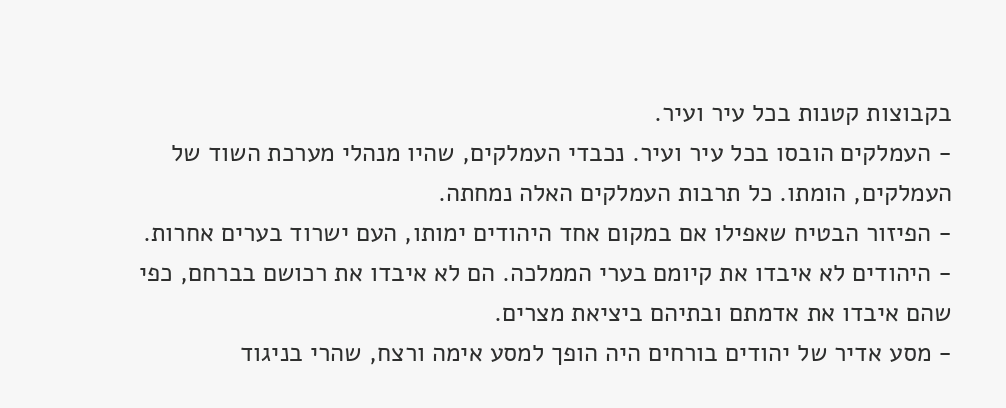בקבוצות קטנות בכל עיר ועיר.
- העמלקים הובסו בכל עיר ועיר. נכבדי העמלקים, שהיו מנהלי מערכת השוד של העמלקים, הומתו. כל תרבות העמלקים האלה נמחתה.
- הפיזור הבטיח שאפילו אם במקום אחד היהודים ימותו, העם ישרוד בערים אחרות.
- היהודים לא איבדו את קיומם בערי הממלכה. הם לא איבדו את רכושם בברחם, כפי שהם איבדו את אדמתם ובתיהם ביציאת מצרים.
- מסע אדיר של יהודים בורחים היה הופך למסע אימה ורצח, שהרי בניגוד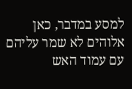למסע במדבר, כאן אלוהים לא שמר עליהם עם עמוד האש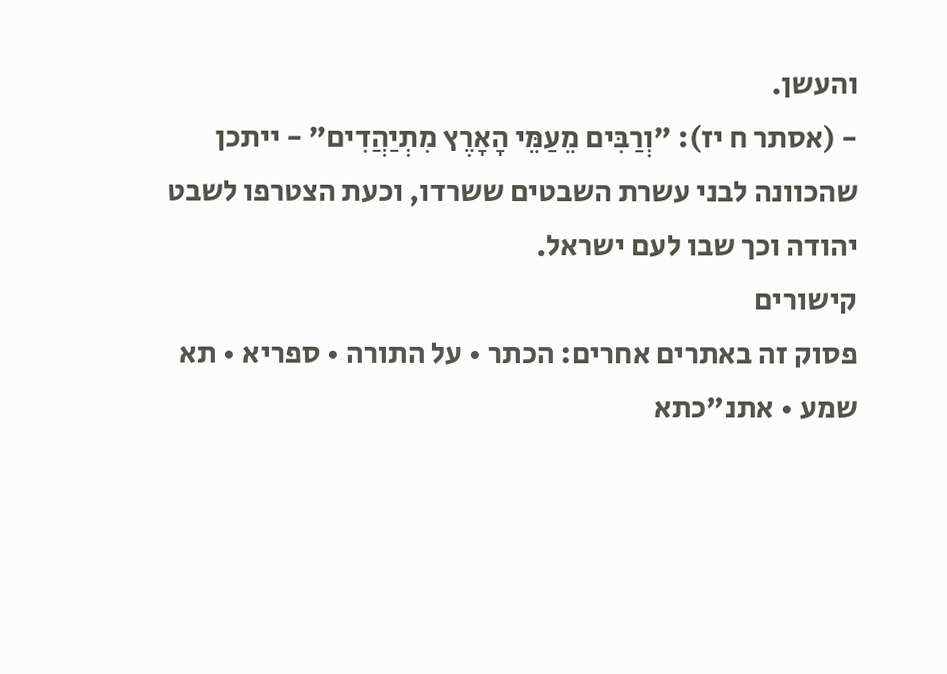והעשן.
- (אסתר ח יז): "וְרַבִּים מֵעַמֵּי הָאָרֶץ מִתְיַהֲדִים" - ייתכן שהכוונה לבני עשרת השבטים ששרדו, וכעת הצטרפו לשבט יהודה וכך שבו לעם ישראל.
קישורים
פסוק זה באתרים אחרים: הכתר • על התורה • ספריא • תא שמע • אתנ"כתא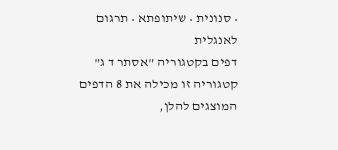• סנונית • שיתופתא • תרגום לאנגלית
דפים בקטגוריה "אסתר ד ג"
קטגוריה זו מכילה את 8 הדפים המוצגים להלן,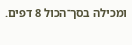ומכילה בסך־הכול 8 דפים.